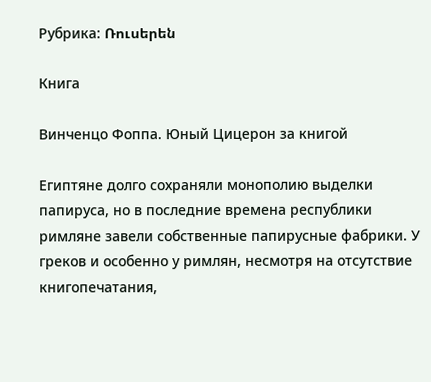Рубрика: Ռուսերեն

Книга

Винченцо Фоппа. Юный Цицерон за книгой

Египтяне долго сохраняли монополию выделки папируса, но в последние времена республики римляне завели собственные папирусные фабрики. У греков и особенно у римлян, несмотря на отсутствие книгопечатания,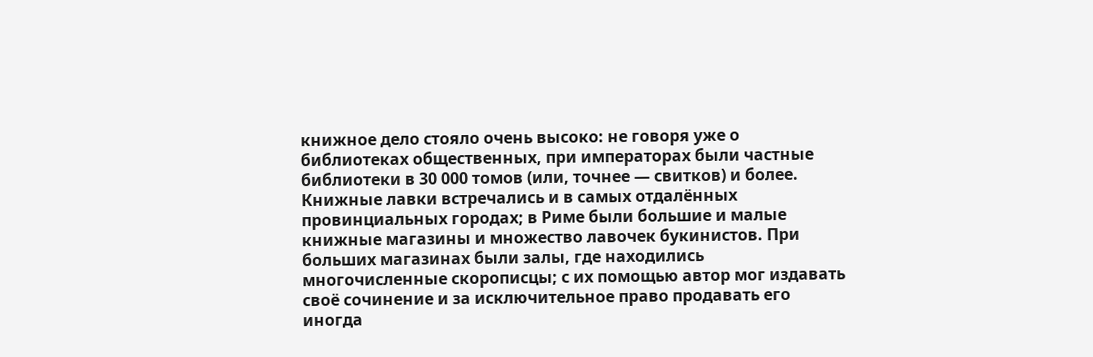книжное дело стояло очень высоко: не говоря уже о библиотеках общественных, при императорах были частные библиотеки в 30 000 томов (или, точнее — свитков) и более. Книжные лавки встречались и в самых отдалённых провинциальных городах; в Риме были большие и малые книжные магазины и множество лавочек букинистов. При больших магазинах были залы, где находились многочисленные скорописцы; с их помощью автор мог издавать своё сочинение и за исключительное право продавать его иногда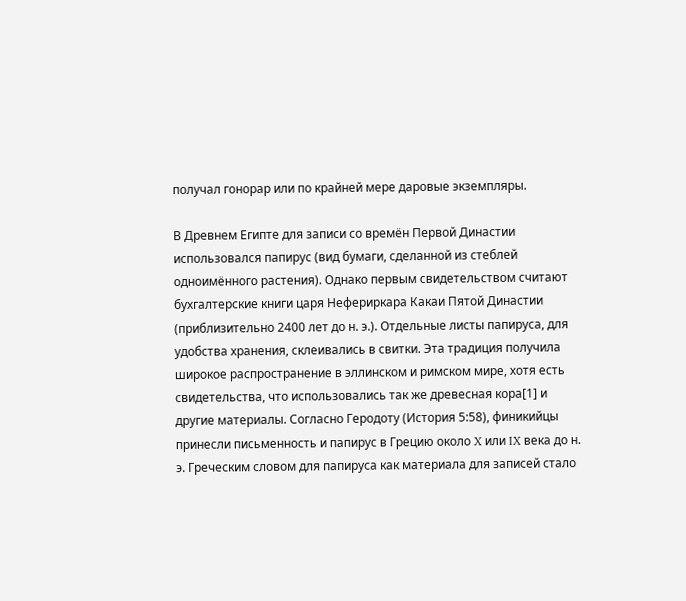получал гонорар или по крайней мере даровые экземпляры.

В Древнем Египте для записи со времён Первой Династии использовался папирус (вид бумаги, сделанной из стеблей одноимённого растения). Однако первым свидетельством считают бухгалтерские книги царя Нефериркара Какаи Пятой Династии (приблизительно 2400 лет до н. э.). Отдельные листы папируса, для удобства хранения, склеивались в свитки. Эта традиция получила широкое распространение в эллинском и римском мире, хотя есть свидетельства, что использовались так же древесная кора[1] и другие материалы. Согласно Геродоту (История 5:58), финикийцы принесли письменность и папирус в Грецию около X или IX века до н. э. Греческим словом для папируса как материала для записей стало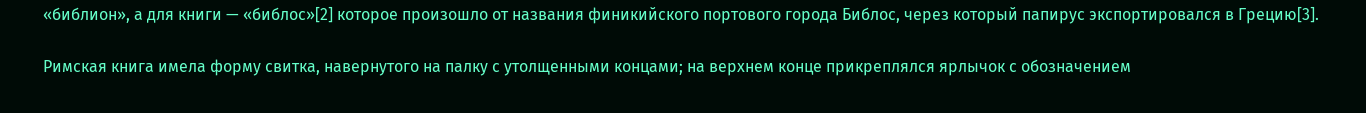«библион», а для книги — «библос»[2] которое произошло от названия финикийского портового города Библос, через который папирус экспортировался в Грецию[3].

Римская книга имела форму свитка, навернутого на палку с утолщенными концами; на верхнем конце прикреплялся ярлычок с обозначением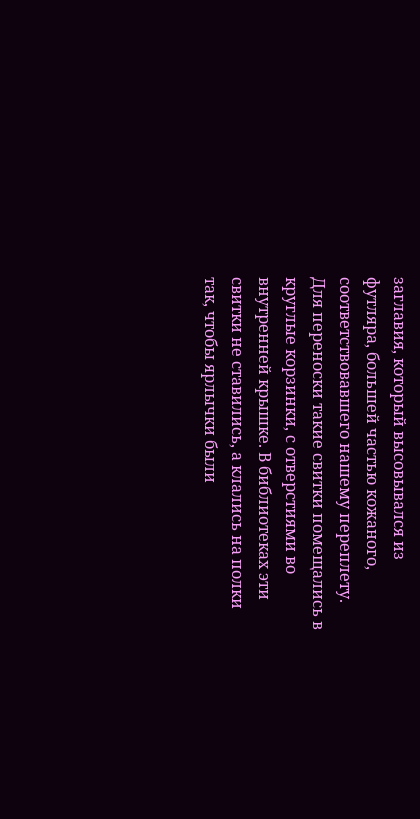заглавия, который высовывался из футляра, большей частью кожаного, соответствовавшего нашему переплету. Для переноски такие свитки помещались в круглые корзинки, с отверстиями во внутренней крышке. В библиотеках эти свитки не ставились, а клались на полки так, чтобы ярлычки были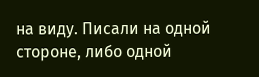на виду. Писали на одной стороне, либо одной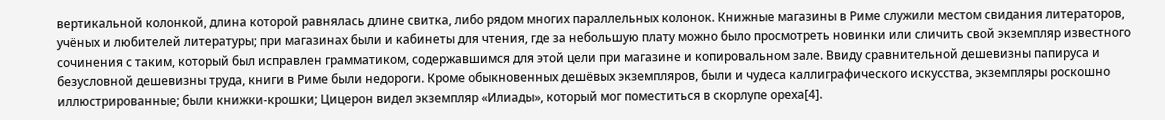вертикальной колонкой, длина которой равнялась длине свитка, либо рядом многих параллельных колонок. Книжные магазины в Риме служили местом свидания литераторов, учёных и любителей литературы; при магазинах были и кабинеты для чтения, где за небольшую плату можно было просмотреть новинки или сличить свой экземпляр известного сочинения с таким, который был исправлен грамматиком, содержавшимся для этой цели при магазине и копировальном зале. Ввиду сравнительной дешевизны папируса и безусловной дешевизны труда, книги в Риме были недороги. Кроме обыкновенных дешёвых экземпляров, были и чудеса каллиграфического искусства, экземпляры роскошно иллюстрированные; были книжки-крошки; Цицерон видел экземпляр «Илиады», который мог поместиться в скорлупе ореха[4].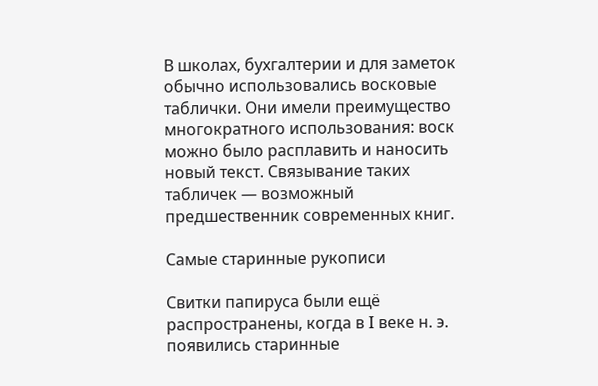В школах, бухгалтерии и для заметок обычно использовались восковые таблички. Они имели преимущество многократного использования: воск можно было расплавить и наносить новый текст. Связывание таких табличек — возможный предшественник современных книг.

Самые старинные рукописи

Свитки папируса были ещё распространены, когда в I веке н. э. появились старинные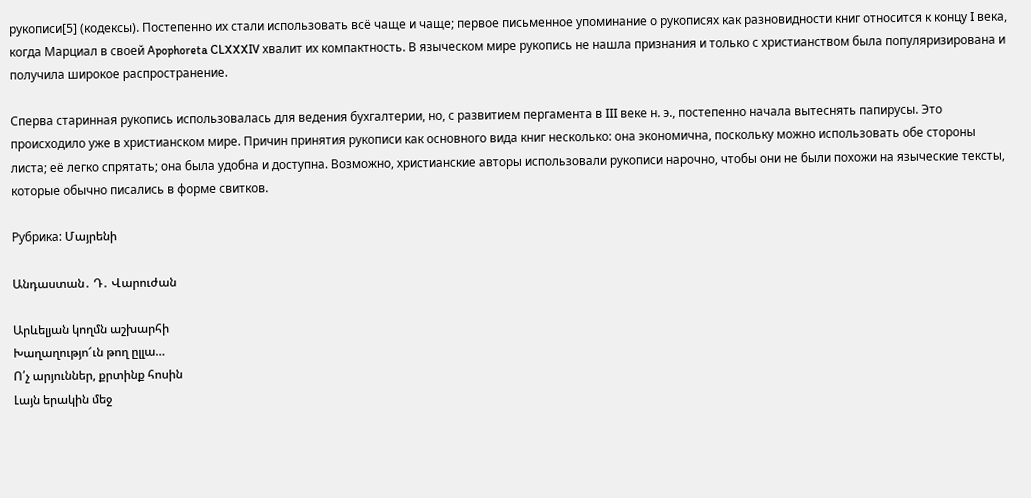рукописи[5] (кодексы). Постепенно их стали использовать всё чаще и чаще; первое письменное упоминание о рукописях как разновидности книг относится к концу I века, когда Марциал в своей Apophoreta CLXXXIV хвалит их компактность. В языческом мире рукопись не нашла признания и только с христианством была популяризирована и получила широкое распространение.

Сперва старинная рукопись использовалась для ведения бухгалтерии, но, с развитием пергамента в III веке н. э., постепенно начала вытеснять папирусы. Это происходило уже в христианском мире. Причин принятия рукописи как основного вида книг несколько: она экономична, поскольку можно использовать обе стороны листа; её легко спрятать; она была удобна и доступна. Возможно, христианские авторы использовали рукописи нарочно, чтобы они не были похожи на языческие тексты, которые обычно писались в форме свитков.

Рубрика: Մայրենի

Անդաստան․ Դ․ Վարուժան

Արևելյան կողմն աշխարհի
Խաղաղությո՜ւն թող ըլլա…
Ո՛չ արյուններ, քրտինք հոսին
Լայն երակին մեջ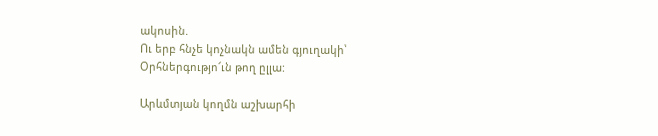ակոսին.
Ու երբ հնչե կոչնակն ամեն գյուղակի՝
Օրհներգությո՜ւն թող ըլլա:

Արևմտյան կողմն աշխարհի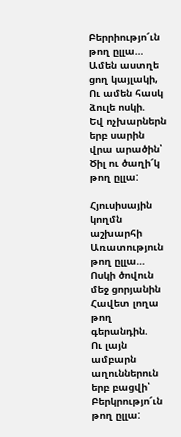Բերրիությո՜ւն թող ըլլա…
Ամեն աստղե ցող կայլակի,
Ու ամեն հասկ ձուլե ոսկի.
Եվ ոչխարներն երբ սարին վրա արածին՝
Ծիլ ու ծաղի՜կ թող ըլլա:

Հյուսիսային կողմն աշխարհի
Առատություն թող ըլլա…
Ոսկի ծովուն մեջ ցորյանին
Հավետ լողա թող գերանդին.
Ու լայն ամբարն աղուններուն երբ բացվի՝
Բերկրությո՜ւն թող ըլլա: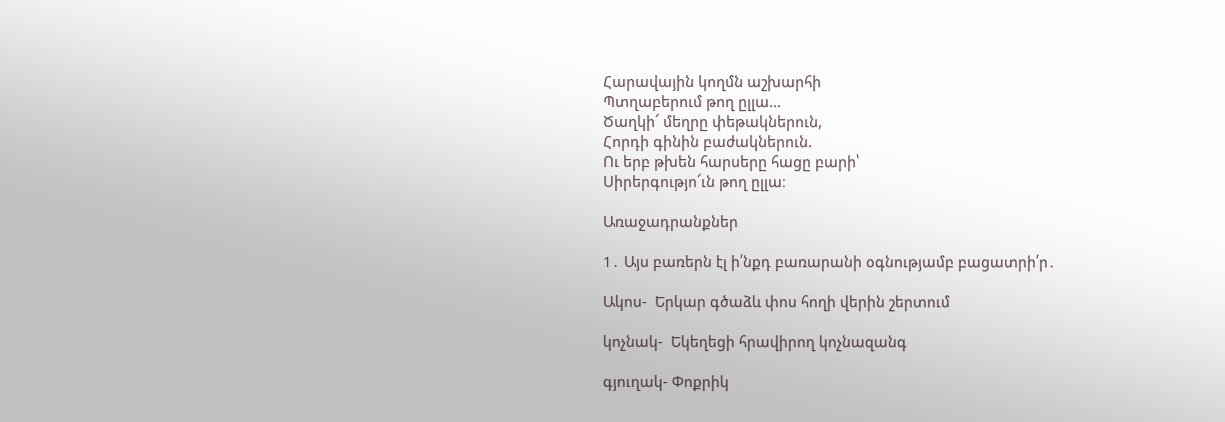Հարավային կողմն աշխարհի
Պտղաբերում թող ըլլա…
Ծաղկի՜ մեղրը փեթակներուն,
Հորդի գինին բաժակներուն.
Ու երբ թխեն հարսերը հացը բարի՝
Սիրերգությո՜ւն թող ըլլա։

Առաջադրանքներ

1․ Այս բառերն էլ ի՛նքդ բառարանի օգնությամբ բացատրի՛ր․

Ակոս-  Երկար գծաձև փոս հողի վերին շերտում

կոչնակ-  Եկեղեցի հրավիրող կոչնազանգ

գյուղակ- Փոքրիկ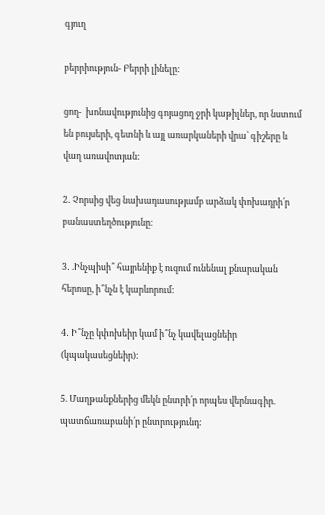գյուղ

բերրիություն- Բերրի լինելը:

ցող-  խոնավությունից գոյացող ջրի կաթիլներ, որ նստում են բույսերի, գետնի և այլ առարկաների վրա՝ գիշերը և վաղ առավոտյան:

2․ Չորսից վեց նախադասությամբ արձակ փոխադրի՛ր բանաստեղծությունը։

3․ .Ինչպիսի՞ հայրենիք է ուզում ունենալ քնարական հերոսը, ի՞նչն է կարևորում:

4․ Ի՞նչը կփոխեիր կամ ի՞նչ կավելացնեիր (կպակասեցնեիր):

5. Մաղթանքներից մեկն ընտրի՛ր որպես վերնագիր. պատճառաբանի՛ր ընտրությունդ: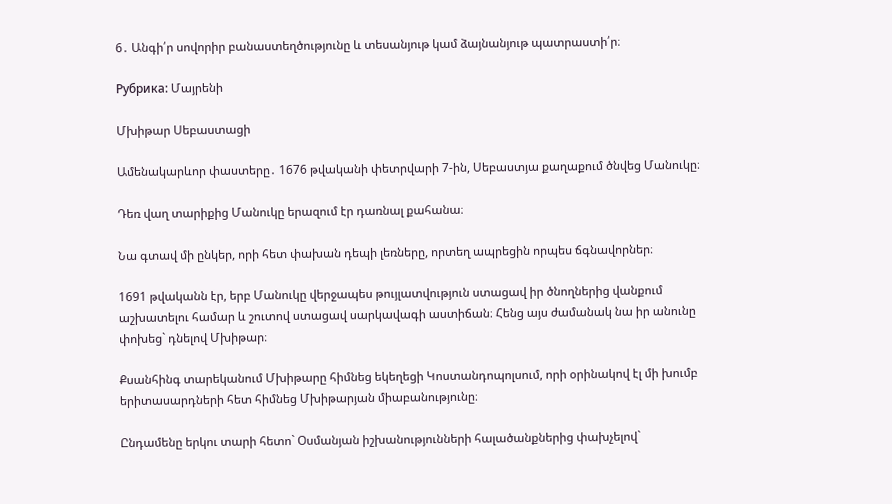6․ Անգի՛ր սովորիր բանաստեղծությունը և տեսանյութ կամ ձայնանյութ պատրաստի՛ր։

Рубрика: Մայրենի

Մխիթար Սեբաստացի

Ամենակարևոր փաստերը․ 1676 թվականի փետրվարի 7-ին, Սեբաստյա քաղաքում ծնվեց Մանուկը։

Դեռ վաղ տարիքից Մանուկը երազում էր դառնալ քահանա։

Նա գտավ մի ընկեր, որի հետ փախան դեպի լեռները, որտեղ ապրեցին որպես ճգնավորներ։

1691 թվականն էր, երբ Մանուկը վերջապես թույլատվություն ստացավ իր ծնողներից վանքում աշխատելու համար և շուտով ստացավ սարկավագի աստիճան։ Հենց այս ժամանակ նա իր անունը փոխեց` դնելով Մխիթար։

Քսանհինգ տարեկանում Մխիթարը հիմնեց եկեղեցի Կոստանդոպոլսում, որի օրինակով էլ մի խումբ երիտասարդների հետ հիմնեց Մխիթարյան միաբանությունը։

Ընդամենը երկու տարի հետո` Օսմանյան իշխանությունների հալածանքներից փախչելով`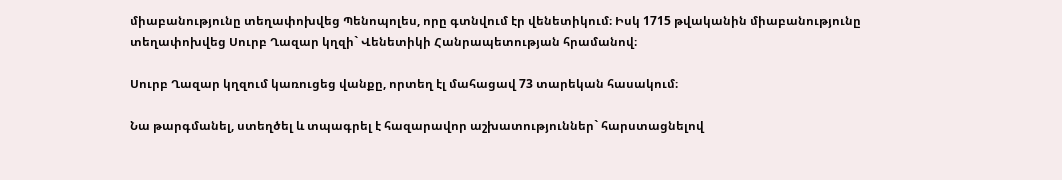միաբանությունը տեղափոխվեց Պենոպոլես, որը գտնվում էր վենետիկում։ Իսկ 1715 թվականին միաբանությունը տեղափոխվեց Սուրբ Ղազար կղզի` Վենետիկի Հանրապետության հրամանով։

Սուրբ Ղազար կղզում կառուցեց վանքը, որտեղ էլ մահացավ 73 տարեկան հասակում։

Նա թարգմանել, ստեղծել և տպագրել է հազարավոր աշխատություններ` հարստացնելով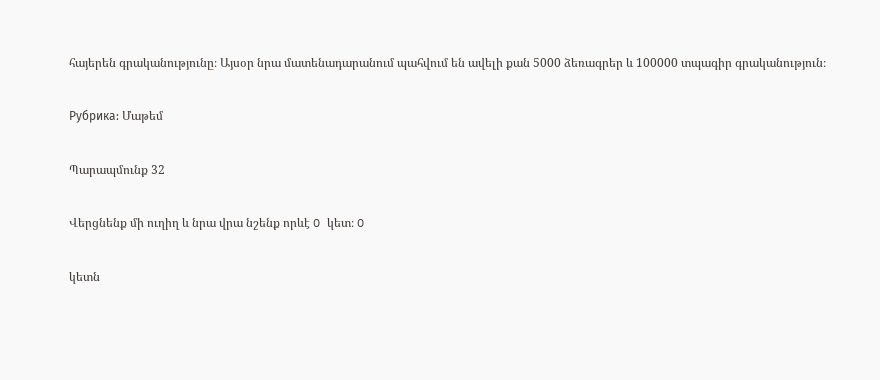հայերեն գրականությունը։ Այսօր նրա մատենադարանում պահվում են ավելի քան 5000 ձեռագրեր և 100000 տպագիր գրականություն։

Рубрика: Մաթեմ

Պարապմունք 32

Վերցնենք մի ուղիղ և նրա վրա նշենք որևէ O կետ։ O

կետն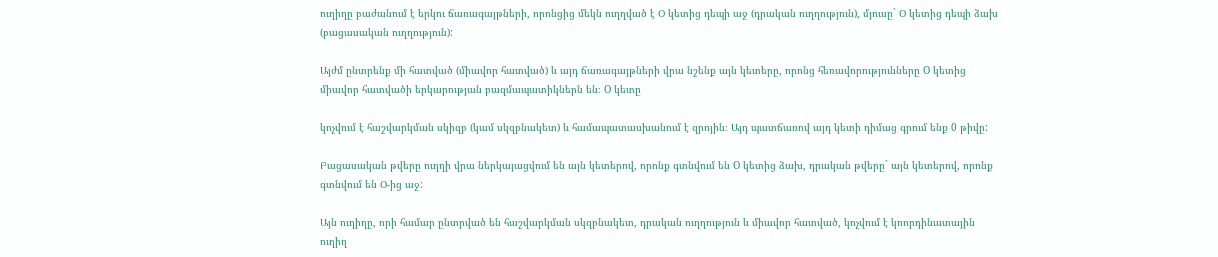ուղիղը բաժանում է երկու ճառագայթների, որոնցից մեկն ուղղված է Օ կետից դեպի աջ (դրական ուղղություն), մյուսը` Օ կետից դեպի ձախ (բացասական ուղղություն):

Այժմ ընտրենք մի հատված (միավոր հատված) և այդ ճառագայթների վրա նշենք այն կետերը, որոնց հեռավորությունները O կետից միավոր հատվածի երկարության բազմապատիկներն են։ O կետը

կոչվում է հաշվարկման սկիզբ (կամ սկզբնակետ) և համապատասխանում է զրոյին։ Այդ պատճառով այդ կետի դիմաց գրում ենք 0 թիվը:

Բացասական թվերը ուղղի վրա ներկայացվում են այն կետերով, որոնք գտնվում են O կետից ձախ, դրական թվերը` այն կետերով, որոնք գտնվում են Օ-ից աջ:

Այն ուղիղը, որի համար ընտրված են հաշվարկման սկզբնակետ, դրական ուղղություն և միավոր հատված, կոչվում է կոորդինատային ուղիղ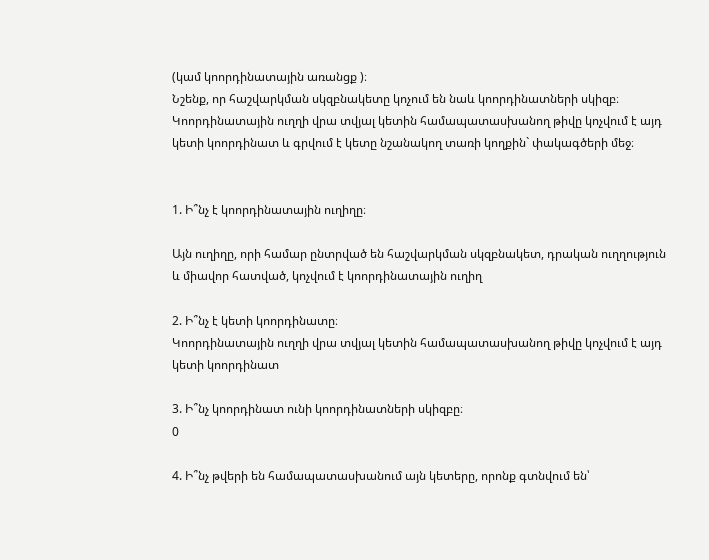(կամ կոորդինատային առանցք )։
Նշենք, որ հաշվարկման սկզբնակետը կոչում են նաև կոորդինատների սկիզբ։ Կոորդինատային ուղղի վրա տվյալ կետին համապատասխանող թիվը կոչվում է այդ կետի կոորդինատ և գրվում է կետը նշանակող տառի կողքին` փակագծերի մեջ։


1. Ի՞նչ է կոորդինատային ուղիղը։

Այն ուղիղը, որի համար ընտրված են հաշվարկման սկզբնակետ, դրական ուղղություն և միավոր հատված, կոչվում է կոորդինատային ուղիղ

2. Ի՞նչ է կետի կոորդինատը։
Կոորդինատային ուղղի վրա տվյալ կետին համապատասխանող թիվը կոչվում է այդ կետի կոորդինատ

3. Ի՞նչ կոորդինատ ունի կոորդինատների սկիզբը։
0

4. Ի՞նչ թվերի են համապատասխանում այն կետերը, որոնք գտնվում են՝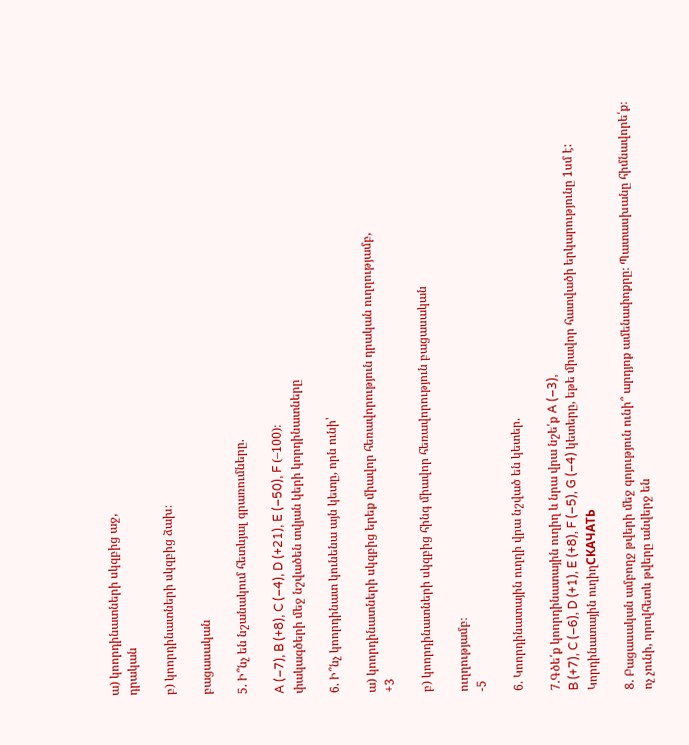ա) կոորդինատների սկզբից աջ,
դրական

բ) կոորդինատների սկզբից ձախ։

բացասական

5. Ի՞նչ են նշանակում հետևյալ գրառումները.

A (–7), B (+8), C (–4), D (+21), E (–50), F (–100)։
փակագծերի մեջ նշվածեն տվյան կերի կորդինատները

6. Ի՞նչ կոորդինատ կունենա այն կետը, որն ունի՝

ա) կոորդինատների սկզբից երեք միավոր հեռավորություն դրական ուղղությամբ,
+3

բ) կոորդինատների սկզբից հինգ միավոր հեռավորություն բացասական

ուղղությամբ։
-5

6. Կոորդինատային ուղղի վրա նշված են կետեր.

7.Գծե՛ք կոորդինատային ուղիղ և նրա վրա նշե՛ք A (–3),
B (+7), C (–6), D (+1), E (+8), F (–5), G (–4) կետերը, եթե միավոր հատվածի երկարությունը 1սմ է:
Կորդինատային ուղիղСКАЧАТЬ

8. Բացասական ամբողջ թվերի մեջ գոյություն ունի՞ արդյոք ամենափոքրը։ Պատասխանը հիմնավորե՛ք։
ոչ չունի, որովհետև թվերը անվերջ են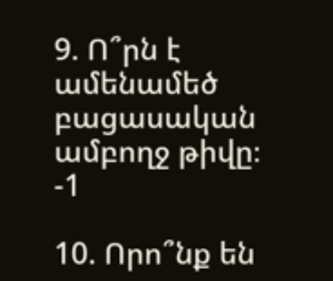9. Ո՞րն է ամենամեծ բացասական ամբողջ թիվը։
-1

10. Որո՞նք են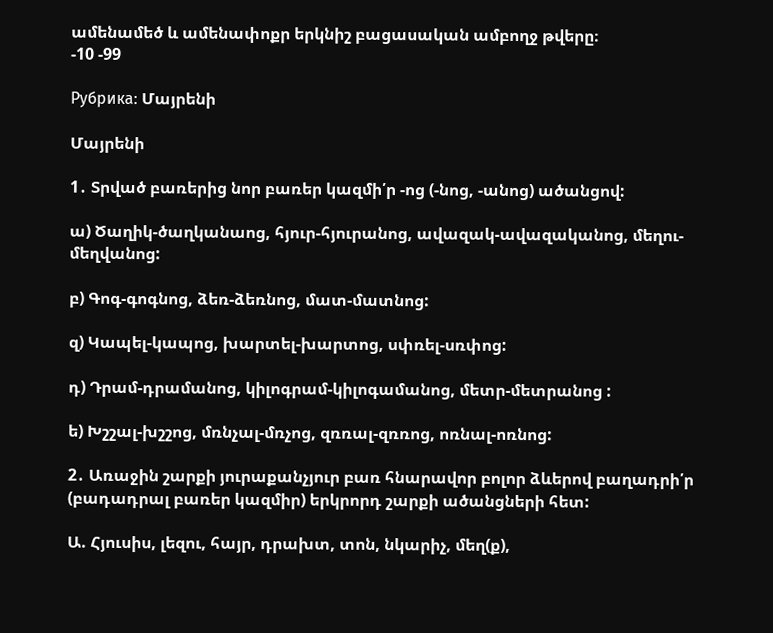ամենամեծ և ամենափոքր երկնիշ բացասական ամբողջ թվերը։
-10 -99

Рубрика: Մայրենի

Մայրենի

1․ Տրված բառերից նոր բառեր կազմի՛ր -ոց (-նոց, -անոց) ածանցով:

ա) Ծաղիկ-ծաղկանաոց, հյուր-հյուրանոց, ավազակ-ավազականոց, մեղու-մեղվանոց:

բ) Գոգ-գոգնոց, ձեռ-ձեռնոց, մատ-մատնոց:

զ) Կապել-կապոց, խարտել-խարտոց, սփռել-սռփոց:

դ) Դրամ-դրամանոց, կիլոգրամ-կիլոգամանոց, մետր-մետրանոց :

ե) Խշշալ-խշշոց, մռնչալ-մռչոց, զռռալ-զռռոց, ոռնալ-ոռնոց:

2․ Առաջին շարքի յուրաքանչյուր բառ հնարավոր բոլոր ձևերով բաղադրի՛ր (բադադրալ բառեր կազմիր) երկրորդ շարքի ածանցների հետ:

Ա. Հյուսիս, լեզու, հայր, դրախտ, տոն, նկարիչ, մեղ(ք),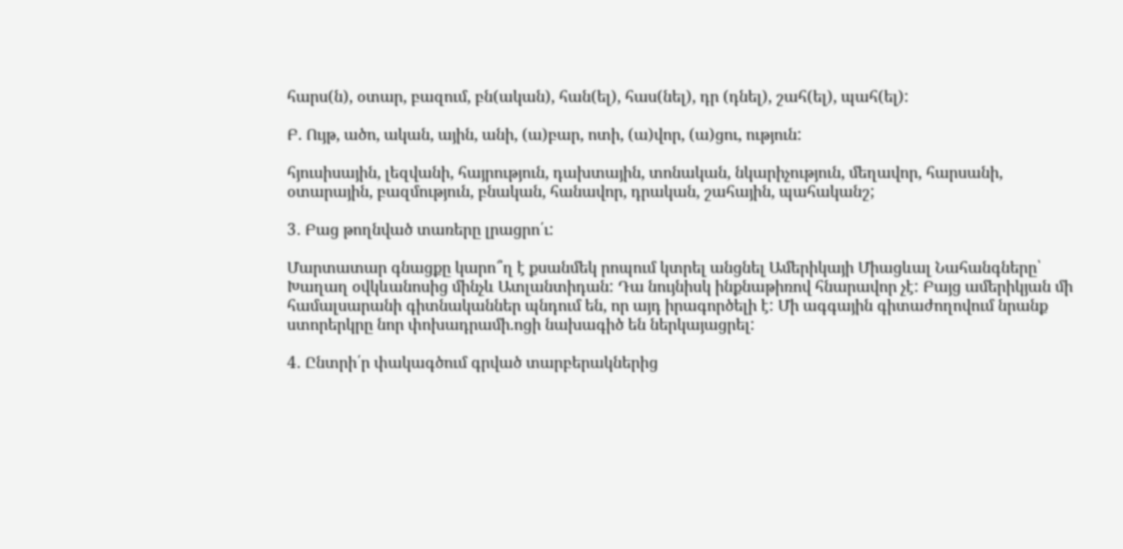հարս(ն), օտար, բազում, բն(ական), հան(ել), հաս(նել), դր (դնել), շահ(ել), պահ(ել):

Բ. Ույթ, ածո, ական, ային, անի, (ա)բար, ոտի, (ա)վոր, (ա)ցու, ություն:

հյուսիսային, լեզվանի, հայրություն, դախտային, տոնական, նկարիչություն, մեղավոր, հարսանի, օտարային, բազմություն, բնական, հանավոր, դրական, շահային, պահականշ;

3․ Բաց թողնված տառերը լրացրո՛ւ:

Մարտատար գնացքը կարո՞ղ է քսանմեկ րոպում կտրել անցնել Ամերիկայի Միացևալ Նահանգները՝ Խաղաղ օվկևանոսից մինչև Ատլանտիդան: Դա նույնիսկ ինքնաթիռով հնարավոր չէ: Բայց ամերիկյան մի համալսարանի գիտնականներ պնդում են, որ այդ իրագործելի է: Մի ագգային գիտաժողովում նրանք ստորերկրը նոր փոխադրամի.ոցի նախագիծ են ներկայացրել:

4․ Ընտրի՛ր փակագծում գրված տարբերակներից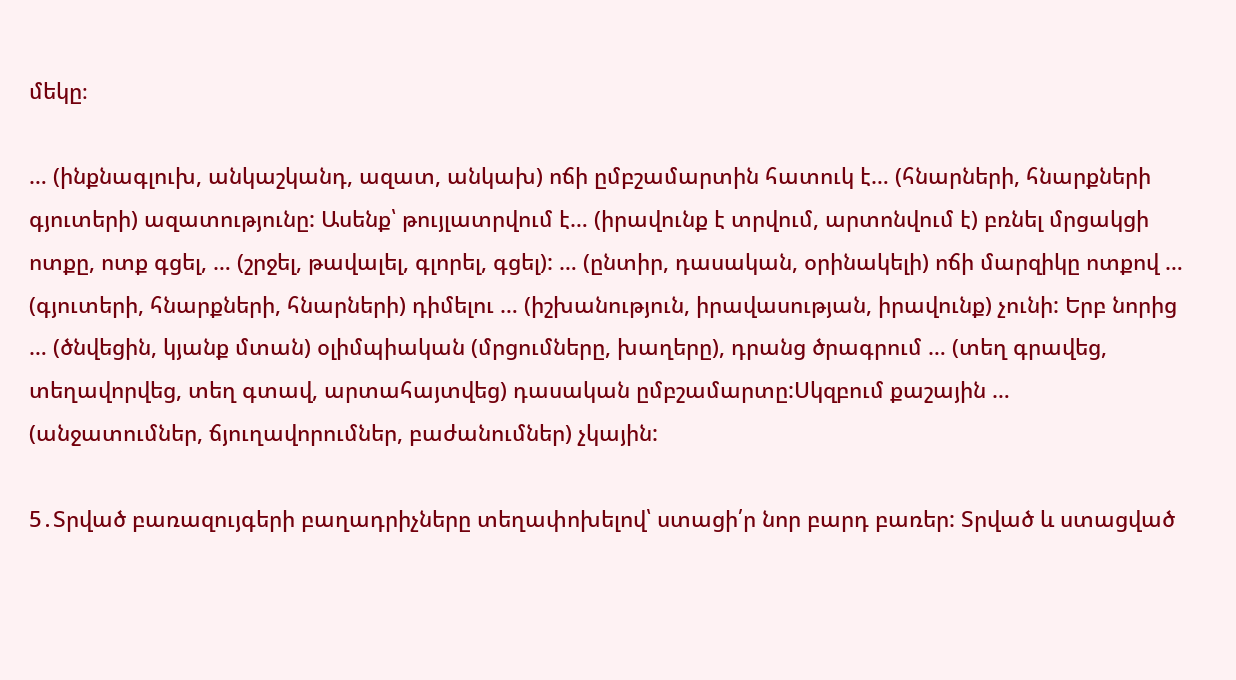մեկը։

… (ինքնագլուխ, անկաշկանդ, ազատ, անկախ) ոճի ըմբշամարտին հատուկ է… (հնարների, հնարքների գյուտերի) ազատությունը: Ասենք՝ թույլատրվում է… (իրավունք է տրվում, արտոնվում է) բռնել մրցակցի ոտքը, ոտք գցել, … (շրջել, թավալել, գլորել, գցել): … (ընտիր, դասական, օրինակելի) ոճի մարզիկը ոտքով … (գյուտերի, հնարքների, հնարների) դիմելու … (իշխանություն, իրավասության, իրավունք) չունի: Երբ նորից … (ծնվեցին, կյանք մտան) օլիմպիական (մրցումները, խաղերը), դրանց ծրագրում … (տեղ գրավեց, տեղավորվեց, տեղ գտավ, արտահայտվեց) դասական ըմբշամարտը:Սկզբում քաշային … (անջատումներ, ճյուղավորումներ, բաժանումներ) չկային:

5․Տրված բառազույգերի բաղադրիչները տեղափոխելով՝ ստացի՛ր նոր բարդ բառեր: Տրված և ստացված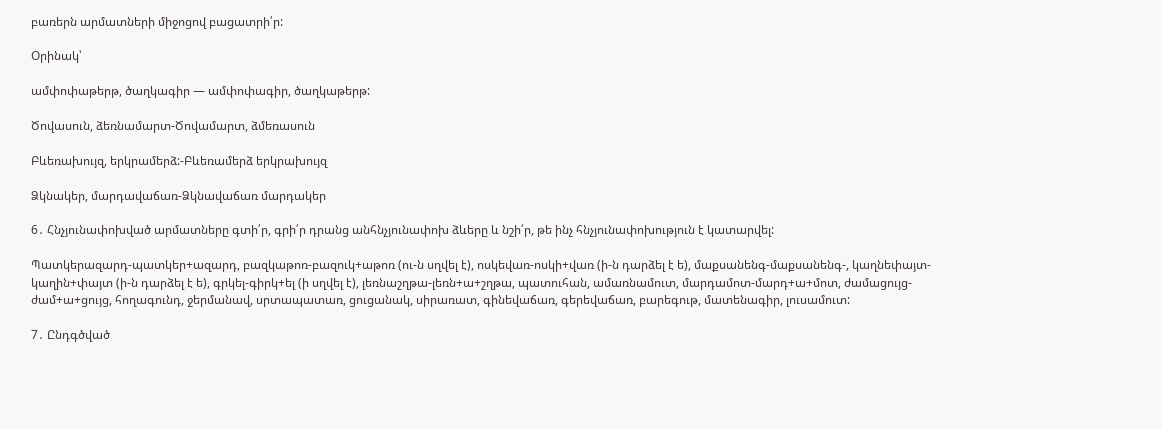բառերն արմատների միջոցով բացատրի՛ր:

Օրինակ՝

ամփոփաթերթ, ծաղկագիր — ամփոփագիր, ծաղկաթերթ:

Ծովասուն, ձեռնամարտ-Ծովամարտ, ձմեռասուն

Բևեռախույզ, երկրամերձ:-Բևեռամերձ երկրախույզ

Ձկնակեր, մարդավաճառ-Ձկնավաճառ մարդակեր

6․ Հնչյունափոխված արմատները գտի՛ր, գրի՛ր դրանց անհնչյունափոխ ձևերը և նշի՛ր, թե ինչ հնչյունափոխություն է կատարվել:

Պատկերազարդ-պատկեր+ազարդ, բազկաթոռ-բազուկ+աթոռ (ու-ն սղվել է), ոսկեվառ-ոսկի+վառ (ի-ն դարձել է ե), մաքսանենգ-մաքսանենգ-, կաղնեփայտ-կաղին+փայտ (ի-ն դարձել է ե), գրկել-գիրկ+ել (ի սղվել է), լեռնաշղթա-լեռն+ա+շղթա, պատուհան, ամառնամուտ, մարդամոտ-մարդ+ա+մոտ, ժամացույց-ժամ+ա+ցույց, հողագունդ, ջերմանավ, սրտապատառ, ցուցանակ, սիրառատ, գինեվաճառ, գերեվաճառ, բարեգութ, մատենագիր, լուսամուտ:

7․ Ընդգծված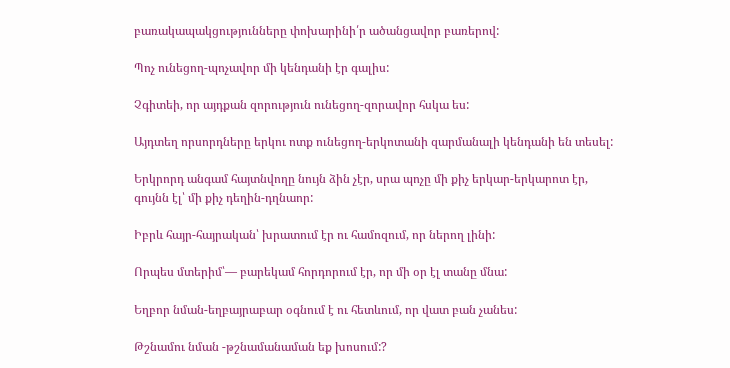բառակապակցությունները փոխարինի՛ր ածանցավոր բառերով:

Պոչ ունեցող-պոչավոր մի կենդանի էր գալիս:

Չգիտեի, որ այդքան զորություն ունեցող-զորավոր հսկա ես:

Այդտեղ որսորդները երկու ոտք ունեցող-երկոտանի զարմանալի կենդանի են տեսել:

Երկրորդ անգամ հայտնվողը նույն ձին չէր, սրա պոչը մի քիչ երկար-երկարոտ էր, գույնն էլ՝ մի քիչ դեղին-դղնաոր:

Իբրև հայր-հայրական՝ խրատում էր ու համոզում, որ ներող լինի:

Որպես մտերիմ՝— բարեկամ հորդորում էր, որ մի օր էլ տանը մնա:

Եղբոր նման-եղբայրաբար օգնում է ու հետևում, որ վատ բան չանես:

Թշնամու նման -թշնամանաման եք խոսում:?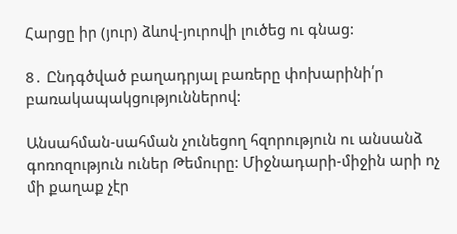Հարցը իր (յուր) ձևով-յուրովի լուծեց ու գնաց:

8․ Ընդգծված բաղադրյալ բառերը փոխարինի՛ր բառակապակցություններով:

Անսահման-սահման չունեցող հզորություն ու անսանձ գոռոզություն ուներ Թեմուրը: Միջնադարի-միջին արի ոչ մի քաղաք չէր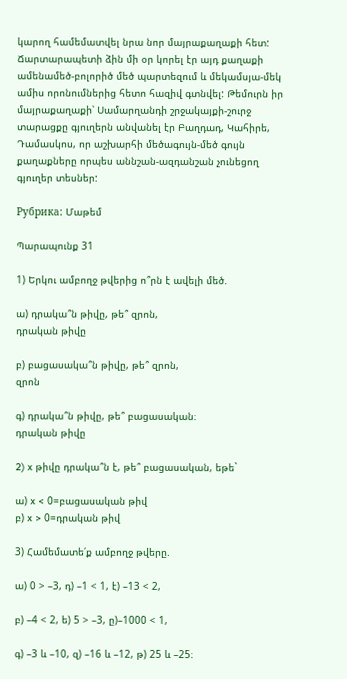կարող համեմատվել նրա նոր մայրաքաղաքի հետ: Ճարտարապետի ձին մի օր կորել էր այդ քաղաքի ամենամեծ-բոլորիծ մեծ պարտեզում և մեկամսյա-մեկ ամիս որոնումներից հետո հազիվ գտնվել: Թեմուրն իր մայրաքաղաքի՝ Սամարղանդի շրջակայքի-շուրջ տարացքը գյուղերն անվանել էր Բաղդադ, Կահիրե, Դամասկոս, որ աշխարհի մեծագույն-մեծ գույն քաղաքները որպես աննշան-ազդանշան չունեցող գյուղեր տեսներ:

Рубрика: Մաթեմ

Պարապունք 31

1) Երկու ամբողջ թվերից ո՞րն է ավելի մեծ.

ա) դրակա՞ն թիվը, թե՞ զրոն,
դրական թիվը

բ) բացասակա՞ն թիվը, թե՞ զրոն,
զրոն

գ) դրակա՞ն թիվը, թե՞ բացասական։
դրական թիվը

2) x թիվը դրակա՞ն է, թե՞ բացասական, եթե`

ա) x < 0=բացասական թիվ
բ) x > 0=դրական թիվ

3) Համեմատե՛ք ամբողջ թվերը.

ա) 0 > –3, դ) –1 < 1, է) –13 < 2,

բ) –4 < 2, ե) 5 > –3, ը)–1000 < 1,

գ) –3 և –10, զ) –16 և –12, թ) 25 և –25։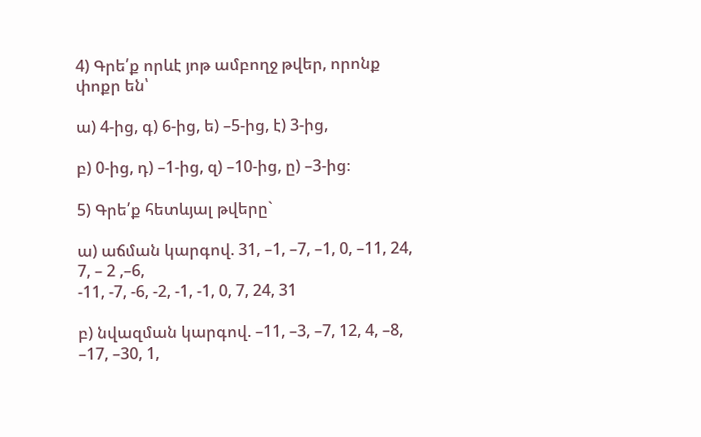4) Գրե՛ք որևէ յոթ ամբողջ թվեր, որոնք փոքր են՝

ա) 4-ից, գ) 6-ից, ե) –5-ից, է) 3-ից,

բ) 0-ից, դ) –1-ից, զ) –10-ից, ը) –3-ից։

5) Գրե՛ք հետևյալ թվերը`

ա) աճման կարգով. 31, –1, –7, –1, 0, –11, 24, 7, – 2 ,–6,
-11, -7, -6, -2, -1, -1, 0, 7, 24, 31

բ) նվազման կարգով. –11, –3, –7, 12, 4, –8, –17, –30, 1,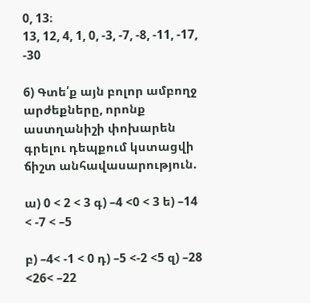0, 13։
13, 12, 4, 1, 0, -3, -7, -8, -11, -17, -30

6) Գտե՛ք այն բոլոր ամբողջ արժեքները, որոնք աստղանիշի փոխարեն գրելու դեպքում կստացվի ճիշտ անհավասարություն.

ա) 0 < 2 < 3 գ) –4 <0 < 3 ե) –14 < -7 < –5

բ) –4< -1 < 0 դ) –5 <-2 <5 զ) –28 <26< –22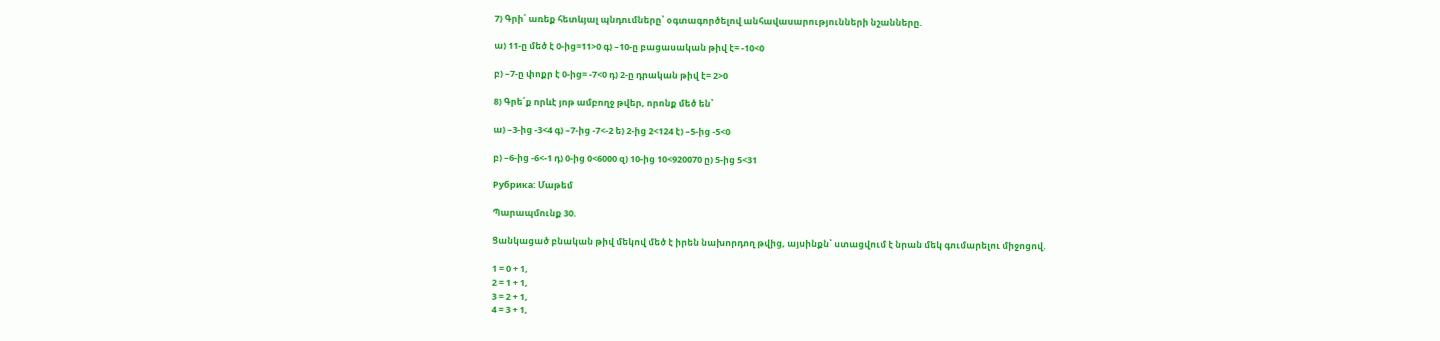7) Գրի՛ առեք հետևյալ պնդումները՝ օգտագործելով անհավասարությունների նշանները.

ա) 11-ը մեծ է 0-ից=11>0 գ) –10-ը բացասական թիվ է= -10<0

բ) –7-ը փոքր է 0-ից= -7<0 դ) 2-ը դրական թիվ է= 2>0

8) Գրե՛ք որևէ յոթ ամբողջ թվեր, որոնք մեծ են՝

ա) –3-ից -3<4 գ) –7-ից -7<-2 ե) 2-ից 2<124 է) –5-ից -5<0

բ) –6-ից -6<-1 դ) 0-ից 0<6000 զ) 10-ից 10<920070 ը) 5-ից 5<31

Рубрика: Մաթեմ

Պարապմունք 30.

Ցանկացած բնական թիվ մեկով մեծ է իրեն նախորդող թվից, այսինքն՝ ստացվում է նրան մեկ գումարելու միջոցով.

1 = 0 + 1,
2 = 1 + 1,
3 = 2 + 1,
4 = 3 + 1,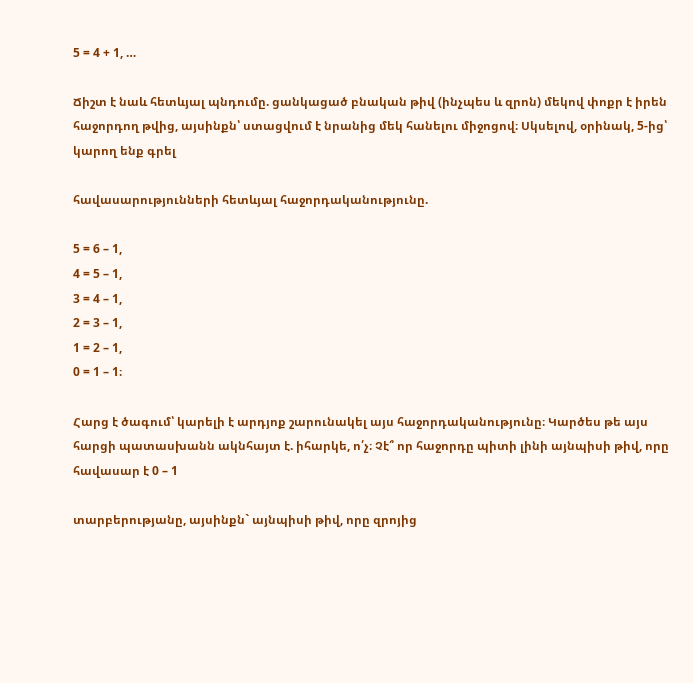5 = 4 + 1, …

Ճիշտ է նաև հետևյալ պնդումը. ցանկացած բնական թիվ (ինչպես և զրոն) մեկով փոքր է իրեն հաջորդող թվից, այսինքն՝ ստացվում է նրանից մեկ հանելու միջոցով։ Սկսելով, օրինակ, 5-ից՝ կարող ենք գրել

հավասարությունների հետևյալ հաջորդականությունը.

5 = 6 – 1,
4 = 5 – 1,
3 = 4 – 1,
2 = 3 – 1,
1 = 2 – 1,
0 = 1 – 1։

Հարց է ծագում՝ կարելի է արդյոք շարունակել այս հաջորդականությունը։ Կարծես թե այս հարցի պատասխանն ակնհայտ է. իհարկե, ո՛չ։ Չէ՞ որ հաջորդը պիտի լինի այնպիսի թիվ, որը հավասար է 0 – 1

տարբերությանը, այսինքն` այնպիսի թիվ, որը զրոյից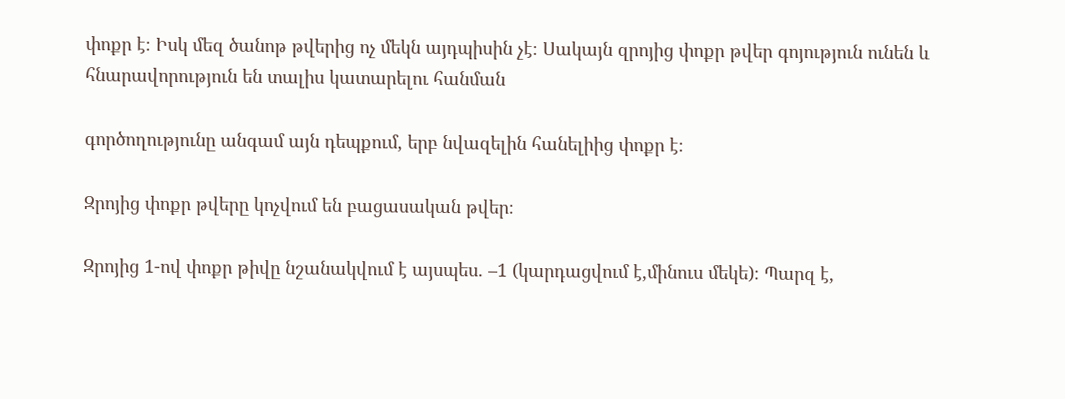փոքր է։ Իսկ մեզ ծանոթ թվերից ոչ մեկն այդպիսին չէ։ Սակայն զրոյից փոքր թվեր գոյություն ունեն և հնարավորություն են տալիս կատարելու հանման

գործողությունը անգամ այն դեպքում, երբ նվազելին հանելիից փոքր է։

Զրոյից փոքր թվերը կոչվում են բացասական թվեր։

Զրոյից 1-ով փոքր թիվը նշանակվում է այսպես. –1 (կարդացվում է,մինուս մեկե)։ Պարզ է,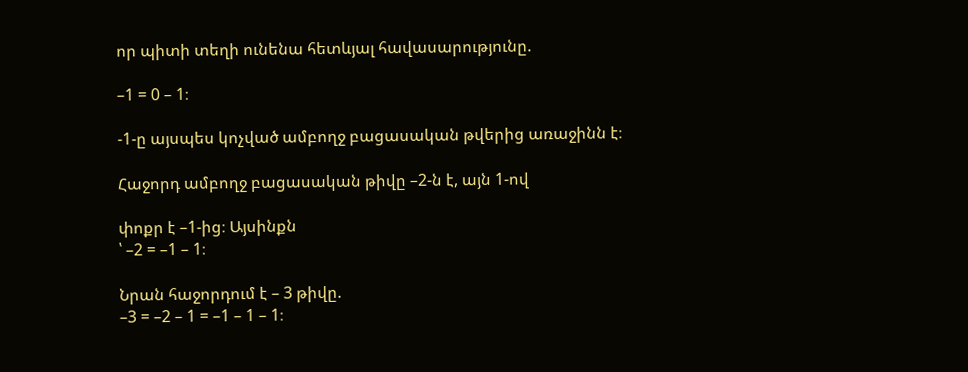որ պիտի տեղի ունենա հետևյալ հավասարությունը.

–1 = 0 – 1։

-1-ը այսպես կոչված ամբողջ բացասական թվերից առաջինն է։

Հաջորդ ամբողջ բացասական թիվը –2-ն է, այն 1-ով

փոքր է –1-ից։ Այսինքն
՝ –2 = –1 – 1։

Նրան հաջորդում է – 3 թիվը.
–3 = –2 – 1 = –1 – 1 – 1։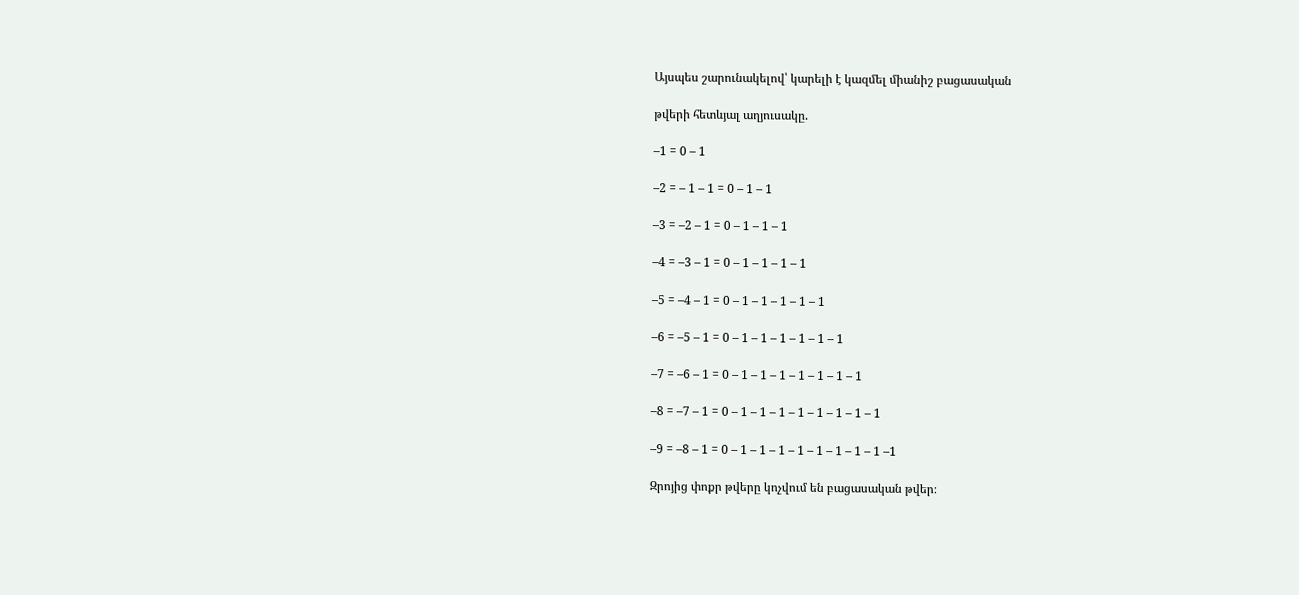Այսպես շարունակելով՝ կարելի է կազմել միանիշ բացասական

թվերի հետևյալ աղյուսակը.

–1 = 0 – 1

–2 = – 1 – 1 = 0 – 1 – 1

–3 = –2 – 1 = 0 – 1 – 1 – 1

–4 = –3 – 1 = 0 – 1 – 1 – 1 – 1

–5 = –4 – 1 = 0 – 1 – 1 – 1 – 1 – 1

–6 = –5 – 1 = 0 – 1 – 1 – 1 – 1 – 1 – 1

–7 = –6 – 1 = 0 – 1 – 1 – 1 – 1 – 1 – 1 – 1

–8 = –7 – 1 = 0 – 1 – 1 – 1 – 1 – 1 – 1 – 1 – 1

–9 = –8 – 1 = 0 – 1 – 1 – 1 – 1 – 1 – 1 – 1 – 1 –1

Զրոյից փոքր թվերը կոչվում են բացասական թվեր։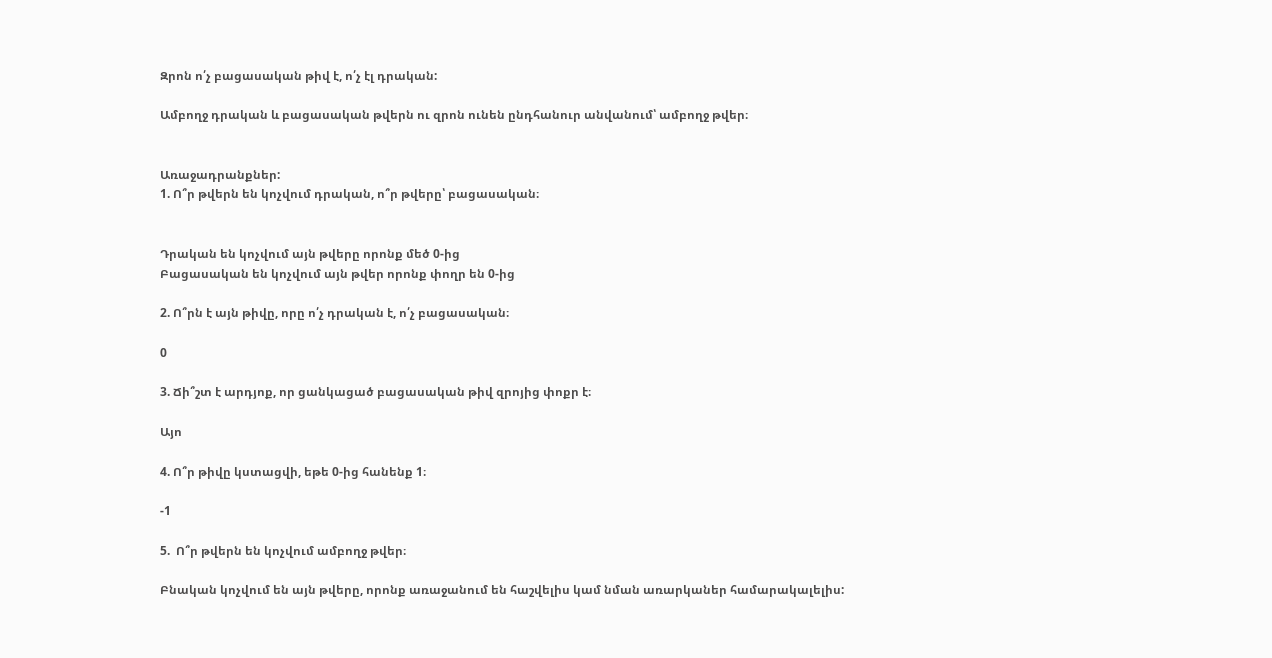Զրոն ո՛չ բացասական թիվ է, ո՛չ էլ դրական:

Ամբողջ դրական և բացասական թվերն ու զրոն ունեն ընդհանուր անվանում՝ ամբողջ թվեր։


Առաջադրանքներ:
1. Ո՞ր թվերն են կոչվում դրական, ո՞ր թվերը՝ բացասական։


Դրական են կոչվում այն թվերը որոնք մեծ 0-ից
Բացասական են կոչվում այն թվեր որոնք փողր են 0-ից

2. Ո՞րն է այն թիվը, որը ո՛չ դրական է, ո՛չ բացասական։

0

3. Ճի՞շտ է արդյոք, որ ցանկացած բացասական թիվ զրոյից փոքր է։

Այո

4. Ո՞ր թիվը կստացվի, եթե 0-ից հանենք 1։

-1

5.  Ո՞ր թվերն են կոչվում ամբողջ թվեր։

Բնական կոչվում են այն թվերը, որոնք առաջանում են հաշվելիս կամ նման առարկաներ համարակալելիս: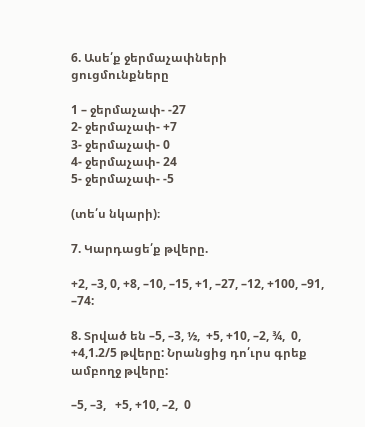6. Ասե՛ք ջերմաչափների ցուցմունքները

1 – ջերմաչափ- -27
2- ջերմաչափ- +7
3- ջերմաչափ- 0
4- ջերմաչափ- 24
5- ջերմաչափ- -5

(տե՛ս նկարի)։

7. Կարդացե՛ք թվերը.

+2, –3, 0, +8, –10, –15, +1, –27, –12, +100, –91, –74:

8. Տրված են –5, –3, ½,  +5, +10, –2, ¾,  0, +4,1.2/5 թվերը: Նրանցից դո՛ւրս գրեք ամբողջ թվերը:

–5, –3,   +5, +10, –2,  0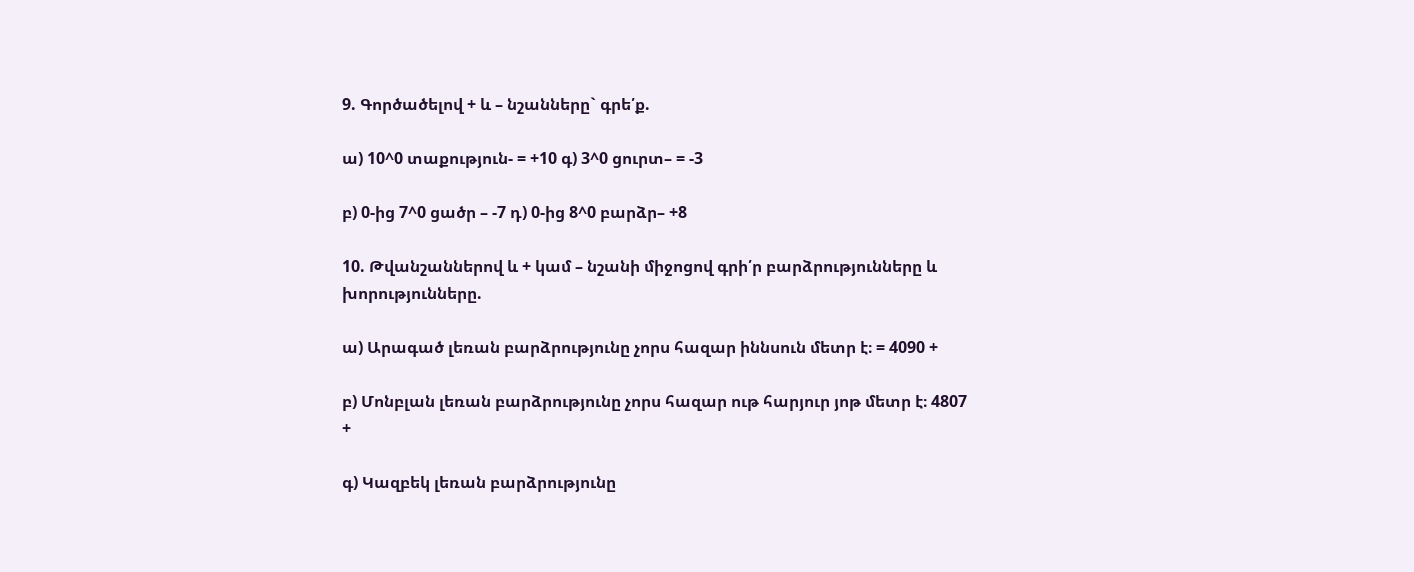9. Գործածելով + և – նշանները` գրե՛ք.

ա) 10^0 տաքություն- = +10 գ) 3^0 ցուրտ– = -3

բ) 0-ից 7^0 ցածր – -7 դ) 0-ից 8^0 բարձր– +8

10. Թվանշաններով և + կամ – նշանի միջոցով գրի՛ր բարձրությունները և խորությունները.

ա) Արագած լեռան բարձրությունը չորս հազար իննսուն մետր է։ = 4090 +

բ) Մոնբլան լեռան բարձրությունը չորս հազար ութ հարյուր յոթ մետր է։ 4807 +

գ) Կազբեկ լեռան բարձրությունը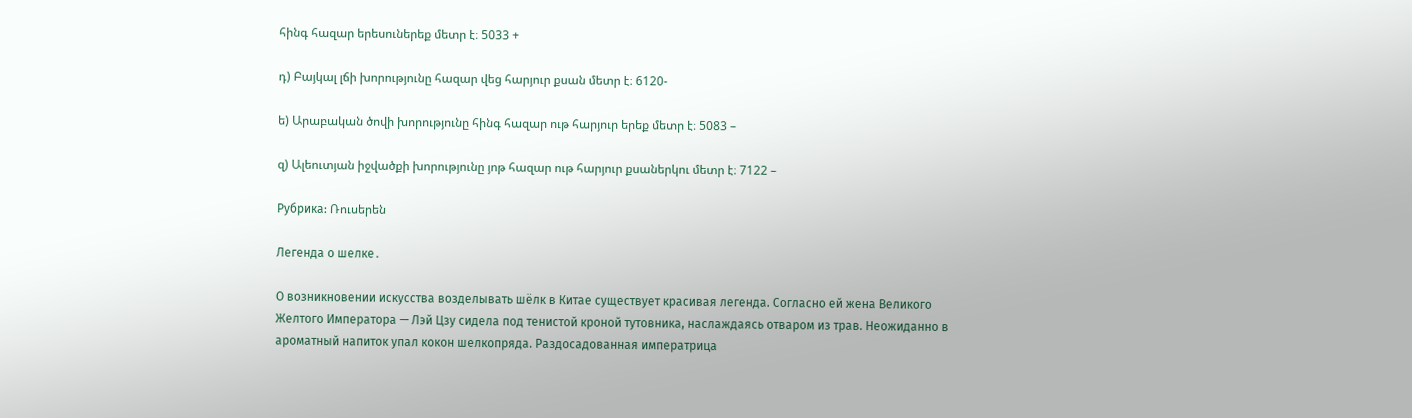հինգ հազար երեսուներեք մետր է։ 5033 +

դ) Բայկալ լճի խորությունը հազար վեց հարյուր քսան մետր է։ 6120-

ե) Արաբական ծովի խորությունը հինգ հազար ութ հարյուր երեք մետր է։ 5083 –

զ) Ալեուտյան իջվածքի խորությունը յոթ հազար ութ հարյուր քսաներկու մետր է։ 7122 –

Рубрика: Ռուսերեն

Легенда о шелке․

О возникновении искусства возделывать шёлк в Китае существует красивая легенда. Согласно ей жена Великого Желтого Императора — Лэй Цзу сидела под тенистой кроной тутовника, наслаждаясь отваром из трав. Неожиданно в ароматный напиток упал кокон шелкопряда. Раздосадованная императрица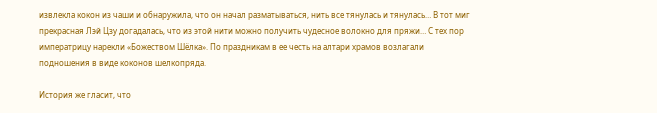извлекла кокон из чаши и обнаружила, что он начал разматываться, нить все тянулась и тянулась… В тот миг прекрасная Лэй Цзу догадалась, что из этой нити можно получить чудесное волокно для пряжи… С тех пор императрицу нарекли «Божеством Шёлка». По праздникам в ее честь на алтари храмов возлагали подношения в виде коконов шелкопряда.

История же гласит, что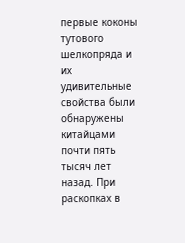первые коконы тутового шелкопряда и их удивительные свойства были обнаружены китайцами почти пять тысяч лет назад. При раскопках в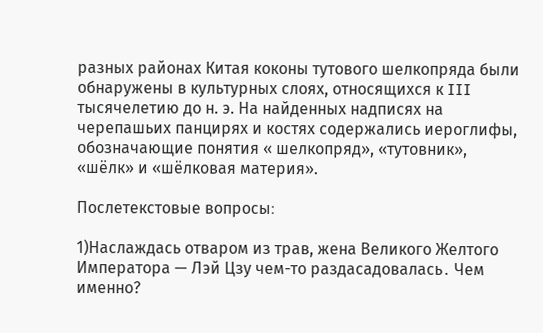разных районах Китая коконы тутового шелкопряда были обнаружены в культурных слоях, относящихся к III тысячелетию до н. э. На найденных надписях на черепашьих панцирях и костях содержались иероглифы, обозначающие понятия « шелкопряд», «тутовник», «шёлк» и «шёлковая материя».

Послетекстовые вопросы։

1)Наслаждась отваром из трав, жена Великого Желтого Императора — Лэй Цзу чем-то раздасадовалась․ Чем именно?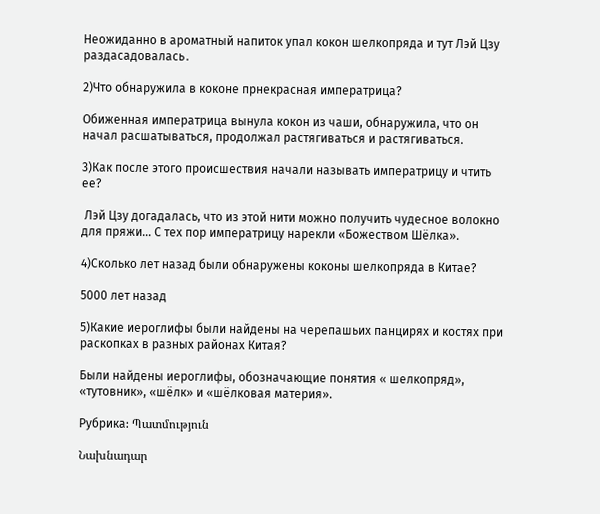Неожиданно в ароматный напиток упал кокон шелкопряда и тут Лэй Цзу раздасадовалась․

2)Что обнаружила в коконе прнекрасная императрица?

Обиженная императрица вынула кокон из чаши, обнаружила, что он начал расшатываться, продолжал растягиваться и растягиваться.

3)Как после этого происшествия начали называть императрицу и чтить ее?

 Лэй Цзу догадалась, что из этой нити можно получить чудесное волокно для пряжи… С тех пор императрицу нарекли «Божеством Шёлка».

4)Сколько лет назад были обнаружены коконы шелкопряда в Китае?

5000 лет назад

5)Какие иероглифы были найдены на черепашьих панцирях и костях при раскопках в разных районах Китая?

Были найдены иероглифы, обозначающие понятия « шелкопряд», «тутовник», «шёлк» и «шёлковая материя».

Рубрика: Պատմություն

Նախնադար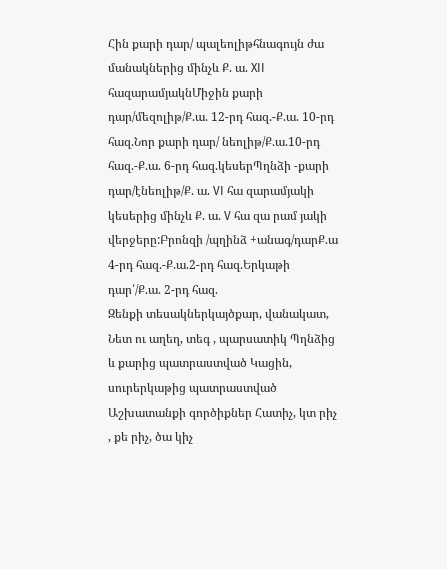Հին քարի դար/ պալեոլիթհնագույն ժա մանակներից մինչև Ք. ա. XII հազարամյակնՄիջին քարի դար/մեզոլիթ/Ք.ա. 12-րդ հազ.-Ք.ա. 10-րդ հազ.Նոր քարի դար/ նեոլիթ/Ք.ա.10-րդ հազ.-Ք.ա. 6-րդ հազ.կեսերՊղնձի -քարի դար/էնեոլիթ/Ք. ա. VI հա զարամյակի կեսերից մինչև Ք. ա. V հա զա րամ յակի վերջերը:Բրոնզի /պղինձ +անագ/դարՔ.ա 4-րդ հազ.-Ք.ա.2-րդ հազ.Երկաթի դար՛/Ք.ա. 2-րդ հազ.
Զենքի տեսակներկայծքար, վանակատ, Նետ ու աղեղ, տեգ , պարսատիկ Պղնձից և քարից պատրաստված Կացին, սուրերկաթից պատրաստված
Աշխատանքի գործիքներ Հատիչ, կտ րիչ , քե րիչ, ծա կիչ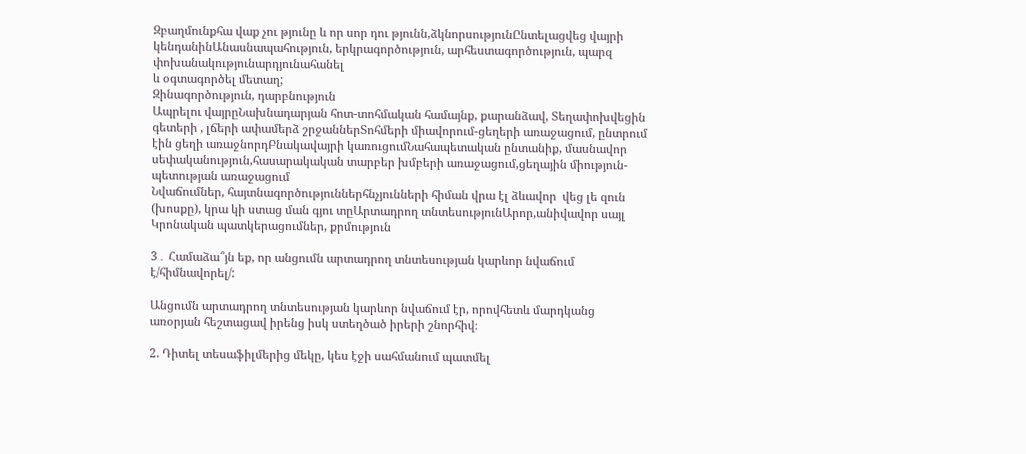Զբաղմունքհա վաք չու թյունը և որ սոր դու թյունն,ձկնորսությունԸնտելացվեց վայրի կենդանինԱնասնապահություն, երկրագործություն, արհեստագործություն, պարզ փոխանակությունարդյունահանել
և օգտագործել մետաղ;
Զինագործություն, դարբնություն
Ապրելու վայրըՆախնադարյան հոտ-տոհմական համայնք, քարանձավ, Տեղափոխվեցին գետերի , լճերի ափամերձ շրջաններՏոհմերի միավորում-ցեղերի առաջացում, ընտրում էին ցեղի առաջնորդԲնակավայրի կառուցումՆահապետական ընտանիք, մասնավոր սեփականություն,հասարակական տարբեր խմբերի առաջացում,ցեղային միություն- պետության առաջացում
Նվաճումներ, հայտնագործություններհնչյունների հիման վրա էլ ձևավոր  վեց լե զուն (խոսքը), կրա կի ստաց ման գյու տըԱրտադրող տնտեսությունԱրոր,անիվավոր սայլ
Կրոնական պատկերացումներ, քրմություն

3․ Համաձա՞յն եք, որ անցումն արտադրող տնտեսության կարևոր նվաճում է/հիմնավորել/:

Անցումն արտադրող տնտեսության կարևոր նվաճում էր, որովհետև մարդկանց առօրյան հեշտացավ իրենց իսկ ստեղծած իրերի շնորհիվ։

2. Դիտել տեսաֆիլմերից մեկը, կես էջի սահմանում պատմել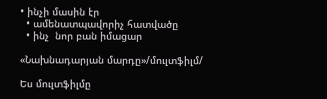• ինչի մասին էր
  • ամենատպավորիչ հատվածը
  • ինչ  նոր բան իմացար

«Նախնադարյան մարդը»/մուլտֆիլմ/

Ես մուլտֆիլմը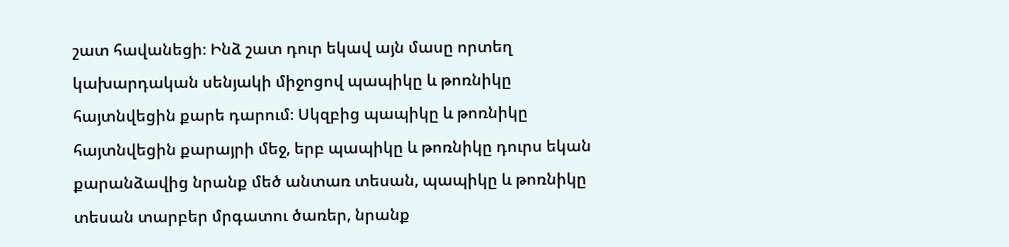շատ հավանեցի։ Ինձ շատ դուր եկավ այն մասը որտեղ կախարդական սենյակի միջոցով պապիկը և թոռնիկը հայտնվեցին քարե դարում։ Սկզբից պապիկը և թոռնիկը հայտնվեցին քարայրի մեջ, երբ պապիկը և թոռնիկը դուրս եկան քարանձավից նրանք մեծ անտառ տեսան, պապիկը և թոռնիկը տեսան տարբեր մրգատու ծառեր, նրանք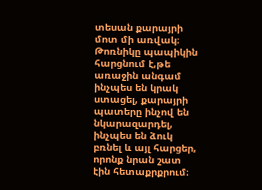տեսան քարայրի մոտ մի առվակ։ Թոռնիկը պապիկին հարցնում է,թե առաջին անգամ ինչպես են կրակ ստացել, քարայրի պատերը ինչով են նկարազարդել, ինչպես են ձուկ բռնել և այլ հարցեր, որոնք նրան շատ էին հետաքրքրում։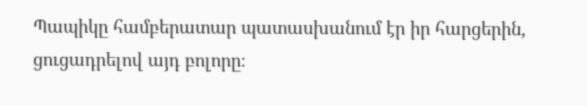Պապիկը համբերատար պատասխանում էր իր հարցերին, ցուցադրելով այդ բոլորը։